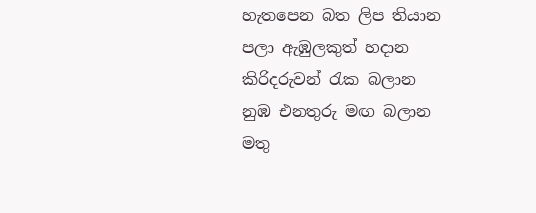හැතපෙන බත ලිප තියාන
පලා ඇඹුලකුත් හදාන
කිරිදරුවන් රැක බලාන
නුඹ එනතුරු මඟ බලාන
මතු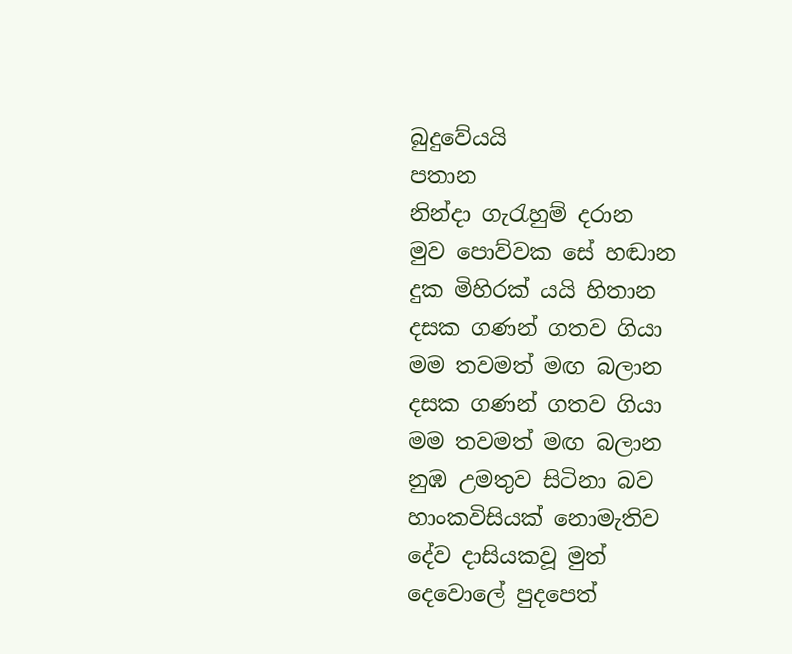බුදුවේයයි
පතාන
නින්දා ගැරැහුම් දරාන
මුව පොව්වක සේ හඬාන
දුක මිහිරක් යයි හිතාන
දසක ගණන් ගතව ගියා
මම තවමත් මඟ බලාන
දසක ගණන් ගතව ගියා
මම තවමත් මඟ බලාන
නුඹ උමතුව සිටිනා බව
හාංකවිසියක් නොමැතිව
දේව දාසියකවූ මුත්
දෙවොලේ පුදපෙත්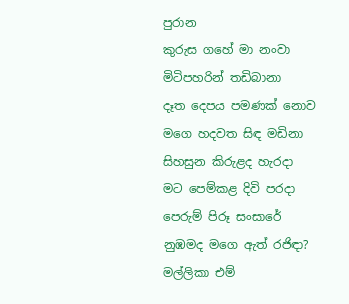පුරාන
කුරුස ගහේ මා නංවා
මිටිපහරින් තඩිබානා
දෑත දෙපය පමණක් නොව
මගෙ හදවත සිඳ මඩිනා
සිහසුන කිරුළද හැරදා
මට පෙම්කළ දිවි පරදා
පෙරුම් පිරූ සංසාරේ
නුඹමද මගෙ ඇත් රජිඳා?
මල්ලිකා එම්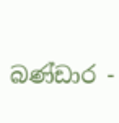බණ්ඩාර -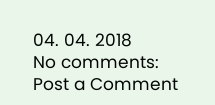04. 04. 2018
No comments:
Post a Comment